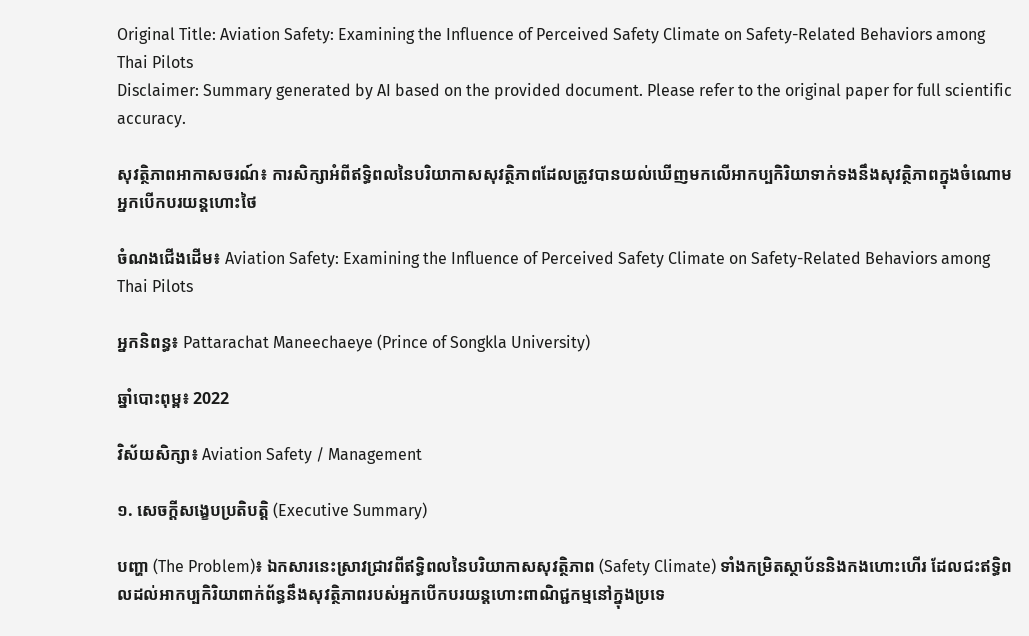Original Title: Aviation Safety: Examining the Influence of Perceived Safety Climate on Safety-Related Behaviors among Thai Pilots
Disclaimer: Summary generated by AI based on the provided document. Please refer to the original paper for full scientific accuracy.

សុវត្ថិភាពអាកាសចរណ៍៖ ការសិក្សាអំពីឥទ្ធិពលនៃបរិយាកាសសុវត្ថិភាពដែលត្រូវបានយល់ឃើញមកលើអាកប្បកិរិយាទាក់ទងនឹងសុវត្ថិភាពក្នុងចំណោមអ្នកបើកបរយន្តហោះថៃ

ចំណងជើងដើម៖ Aviation Safety: Examining the Influence of Perceived Safety Climate on Safety-Related Behaviors among Thai Pilots

អ្នកនិពន្ធ៖ Pattarachat Maneechaeye (Prince of Songkla University)

ឆ្នាំបោះពុម្ព៖ 2022

វិស័យសិក្សា៖ Aviation Safety / Management

១. សេចក្តីសង្ខេបប្រតិបត្តិ (Executive Summary)

បញ្ហា (The Problem)៖ ឯកសារនេះស្រាវជ្រាវពីឥទ្ធិពលនៃបរិយាកាសសុវត្ថិភាព (Safety Climate) ទាំងកម្រិតស្ថាប័ននិងកងហោះហើរ ដែលជះឥទ្ធិពលដល់អាកប្បកិរិយាពាក់ព័ន្ធនឹងសុវត្ថិភាពរបស់អ្នកបើកបរយន្តហោះពាណិជ្ជកម្មនៅក្នុងប្រទេ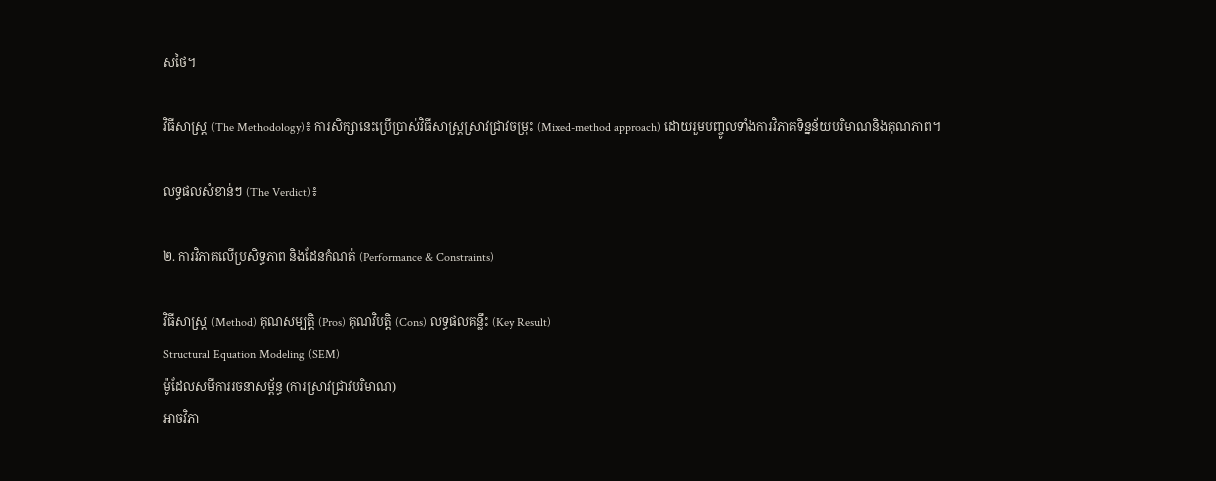សថៃ។

វិធីសាស្ត្រ (The Methodology)៖ ការសិក្សានេះប្រើប្រាស់វិធីសាស្ត្រស្រាវជ្រាវចម្រុះ (Mixed-method approach) ដោយរួមបញ្ចូលទាំងការវិភាគទិន្នន័យបរិមាណនិងគុណភាព។

លទ្ធផលសំខាន់ៗ (The Verdict)៖

២. ការវិភាគលើប្រសិទ្ធភាព និងដែនកំណត់ (Performance & Constraints)

វិធីសាស្ត្រ (Method) គុណសម្បត្តិ (Pros) គុណវិបត្តិ (Cons) លទ្ធផលគន្លឹះ (Key Result)
Structural Equation Modeling (SEM)
ម៉ូដែលសមីការរចនាសម្ព័ន្ធ (ការស្រាវជ្រាវបរិមាណ)
អាចវិភា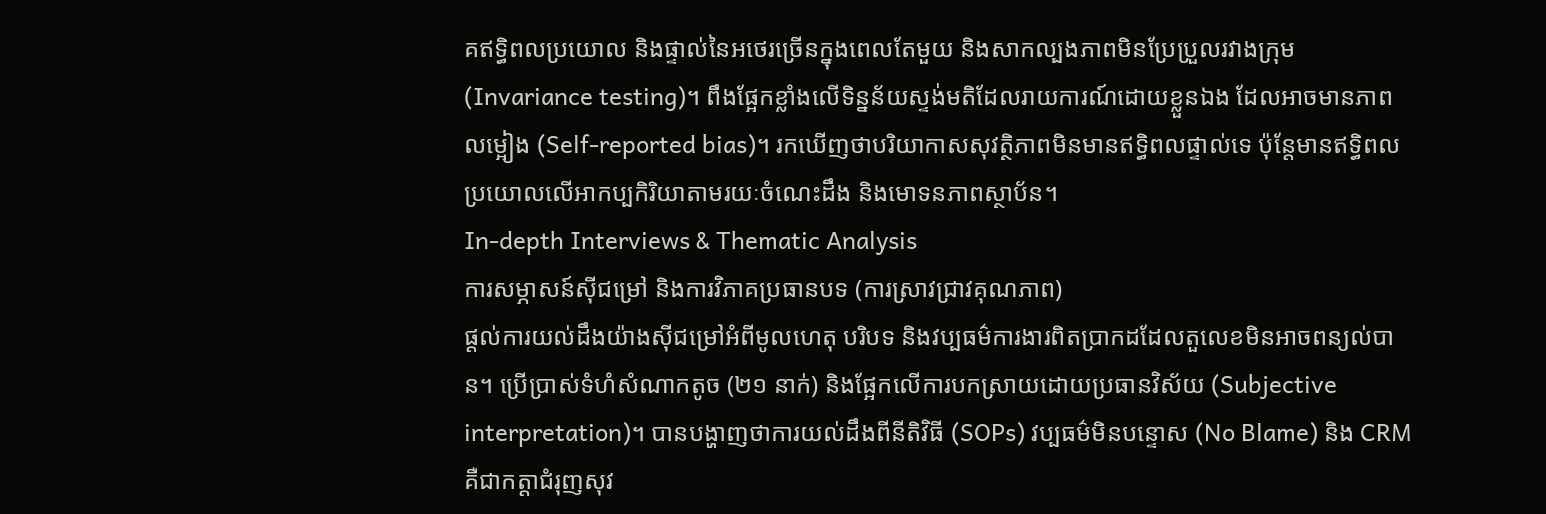គឥទ្ធិពលប្រយោល និងផ្ទាល់នៃអថេរច្រើនក្នុងពេលតែមួយ និងសាកល្បងភាពមិនប្រែប្រួលរវាងក្រុម (Invariance testing)។ ពឹងផ្អែកខ្លាំងលើទិន្នន័យស្ទង់មតិដែលរាយការណ៍ដោយខ្លួនឯង ដែលអាចមានភាពលម្អៀង (Self-reported bias)។ រកឃើញថាបរិយាកាសសុវត្ថិភាពមិនមានឥទ្ធិពលផ្ទាល់ទេ ប៉ុន្តែមានឥទ្ធិពលប្រយោលលើអាកប្បកិរិយាតាមរយៈចំណេះដឹង និងមោទនភាពស្ថាប័ន។
In-depth Interviews & Thematic Analysis
ការសម្ភាសន៍ស៊ីជម្រៅ និងការវិភាគប្រធានបទ (ការស្រាវជ្រាវគុណភាព)
ផ្តល់ការយល់ដឹងយ៉ាងស៊ីជម្រៅអំពីមូលហេតុ បរិបទ និងវប្បធម៌ការងារពិតប្រាកដដែលតួលេខមិនអាចពន្យល់បាន។ ប្រើប្រាស់ទំហំសំណាកតូច (២១ នាក់) និងផ្អែកលើការបកស្រាយដោយប្រធានវិស័យ (Subjective interpretation)។ បានបង្ហាញថាការយល់ដឹងពីនីតិវិធី (SOPs) វប្បធម៌មិនបន្ទោស (No Blame) និង CRM គឺជាកត្តាជំរុញសុវ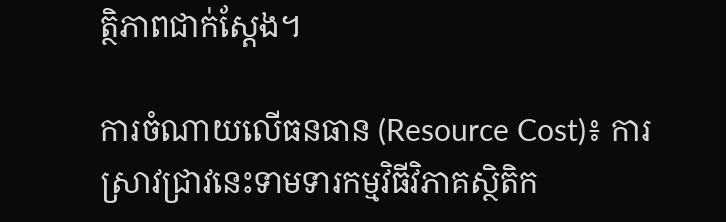ត្ថិភាពជាក់ស្តែង។

ការចំណាយលើធនធាន (Resource Cost)៖ ការស្រាវជ្រាវនេះទាមទារកម្មវិធីវិភាគស្ថិតិក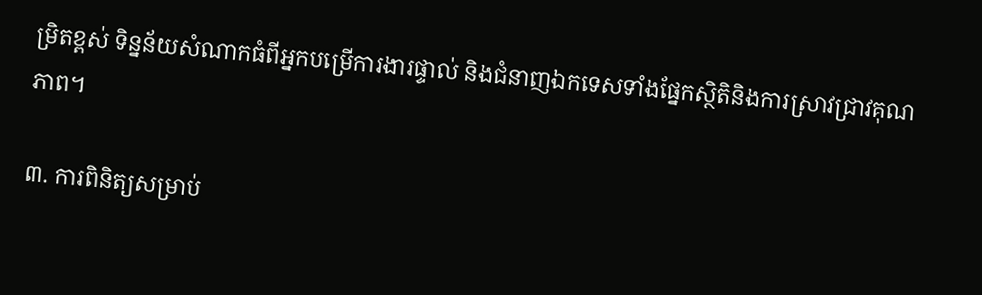ម្រិតខ្ពស់ ទិន្នន័យសំណាកធំពីអ្នកបម្រើការងារផ្ទាល់ និងជំនាញឯកទេសទាំងផ្នែកស្ថិតិនិងការស្រាវជ្រាវគុណភាព។

៣. ការពិនិត្យសម្រាប់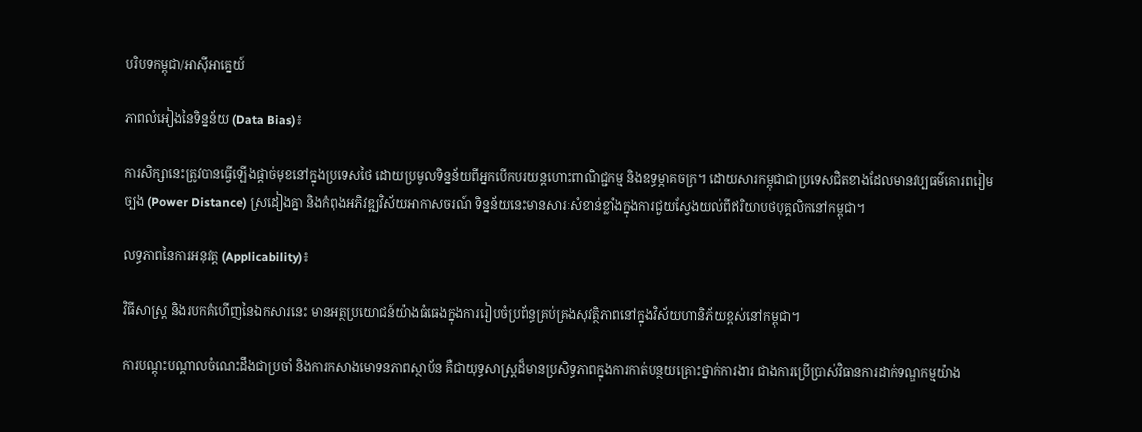បរិបទកម្ពុជា/អាស៊ីអាគ្នេយ៍

ភាពលំអៀងនៃទិន្នន័យ (Data Bias)៖

ការសិក្សានេះត្រូវបានធ្វើឡើងផ្តាច់មុខនៅក្នុងប្រទេសថៃ ដោយប្រមូលទិន្នន័យពីអ្នកបើកបរយន្តហោះពាណិជ្ជកម្ម និងឧទ្ធម្ភាគចក្រ។ ដោយសារកម្ពុជាជាប្រទេសជិតខាងដែលមានវប្បធម៌គោរពរៀមច្បង (Power Distance) ស្រដៀងគ្នា និងកំពុងអភិវឌ្ឍវិស័យអាកាសចរណ៍ ទិន្នន័យនេះមានសារៈសំខាន់ខ្លាំងក្នុងការជួយស្វែងយល់ពីឥរិយាបថបុគ្គលិកនៅកម្ពុជា។

លទ្ធភាពនៃការអនុវត្ត (Applicability)៖

វិធីសាស្ត្រ និងរបកគំហើញនៃឯកសារនេះ មានអត្ថប្រយោជន៍យ៉ាងធំធេងក្នុងការរៀបចំប្រព័ន្ធគ្រប់គ្រងសុវត្ថិភាពនៅក្នុងវិស័យហានិភ័យខ្ពស់នៅកម្ពុជា។

ការបណ្តុះបណ្តាលចំណេះដឹងជាប្រចាំ និងការកសាងមោទនភាពស្ថាប័ន គឺជាយុទ្ធសាស្ត្រដ៏មានប្រសិទ្ធភាពក្នុងការកាត់បន្ថយគ្រោះថ្នាក់ការងារ ជាងការប្រើប្រាស់វិធានការដាក់ទណ្ឌកម្មយ៉ាង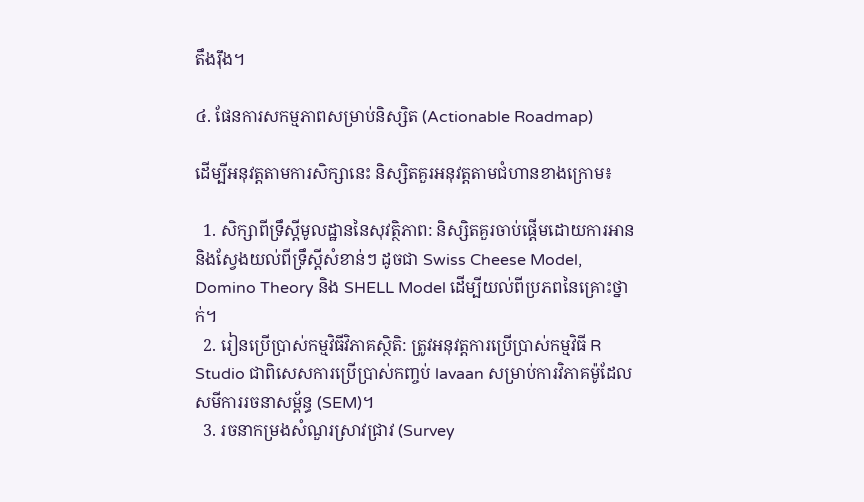តឹងរ៉ឹង។

៤. ផែនការសកម្មភាពសម្រាប់និស្សិត (Actionable Roadmap)

ដើម្បីអនុវត្តតាមការសិក្សានេះ និស្សិតគួរអនុវត្តតាមជំហានខាងក្រោម៖

  1. សិក្សាពីទ្រឹស្តីមូលដ្ឋាននៃសុវត្ថិភាព: និស្សិតគួរចាប់ផ្តើមដោយការអាន និងស្វែងយល់ពីទ្រឹស្តីសំខាន់ៗ ដូចជា Swiss Cheese Model, Domino Theory និង SHELL Model ដើម្បីយល់ពីប្រភពនៃគ្រោះថ្នាក់។
  2. រៀនប្រើប្រាស់កម្មវិធីវិភាគស្ថិតិ: ត្រូវអនុវត្តការប្រើប្រាស់កម្មវិធី R Studio ជាពិសេសការប្រើប្រាស់កញ្ចប់ lavaan សម្រាប់ការវិភាគម៉ូដែលសមីការរចនាសម្ព័ន្ធ (SEM)។
  3. រចនាកម្រងសំណួរស្រាវជ្រាវ (Survey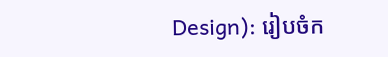Design): រៀបចំក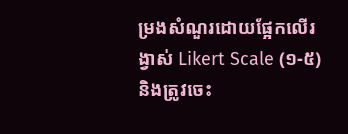ម្រងសំណួរដោយផ្អែកលើរង្វាស់ Likert Scale (១-៥) និងត្រូវចេះ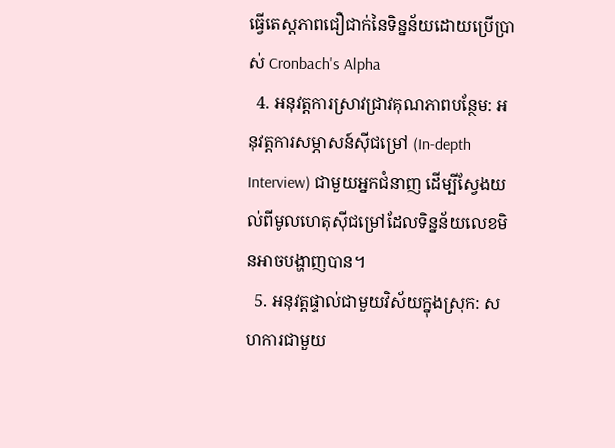ធ្វើតេស្តភាពជឿជាក់នៃទិន្នន័យដោយប្រើប្រាស់ Cronbach's Alpha
  4. អនុវត្តការស្រាវជ្រាវគុណភាពបន្ថែម: អនុវត្តការសម្ភាសន៍ស៊ីជម្រៅ (In-depth Interview) ជាមួយអ្នកជំនាញ ដើម្បីស្វែងយល់ពីមូលហេតុស៊ីជម្រៅដែលទិន្នន័យលេខមិនអាចបង្ហាញបាន។
  5. អនុវត្តផ្ទាល់ជាមួយវិស័យក្នុងស្រុក: សហការជាមួយ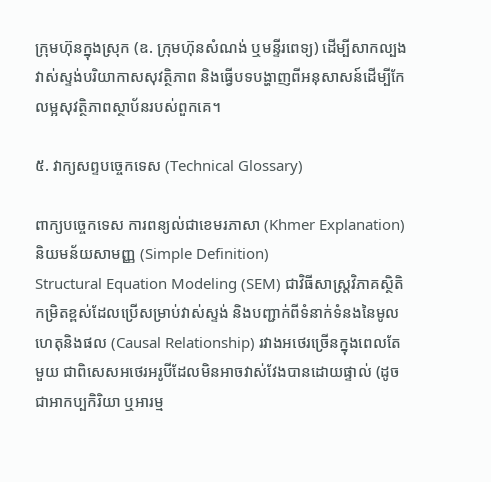ក្រុមហ៊ុនក្នុងស្រុក (ឧ. ក្រុមហ៊ុនសំណង់ ឬមន្ទីរពេទ្យ) ដើម្បីសាកល្បងវាស់ស្ទង់បរិយាកាសសុវត្ថិភាព និងធ្វើបទបង្ហាញពីអនុសាសន៍ដើម្បីកែលម្អសុវត្ថិភាពស្ថាប័នរបស់ពួកគេ។

៥. វាក្យសព្ទបច្ចេកទេស (Technical Glossary)

ពាក្យបច្ចេកទេស ការពន្យល់ជាខេមរភាសា (Khmer Explanation) និយមន័យសាមញ្ញ (Simple Definition)
Structural Equation Modeling (SEM) ជាវិធីសាស្ត្រវិភាគស្ថិតិកម្រិតខ្ពស់ដែលប្រើសម្រាប់វាស់ស្ទង់ និងបញ្ជាក់ពីទំនាក់ទំនងនៃមូលហេតុនិងផល (Causal Relationship) រវាងអថេរច្រើនក្នុងពេលតែមួយ ជាពិសេសអថេរអរូបីដែលមិនអាចវាស់វែងបានដោយផ្ទាល់ (ដូចជាអាកប្បកិរិយា ឬអារម្ម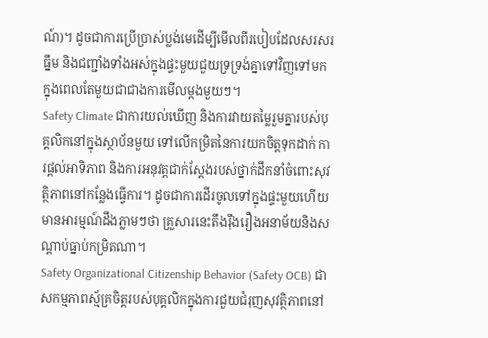ណ៍)។ ដូចជាការប្រើប្រាស់ប្លង់មេដើម្បីមើលពីរបៀបដែលសរសរ ធ្នឹម និងជញ្ជាំងទាំងអស់ក្នុងផ្ទះមួយជួយទ្រទ្រង់គ្នាទៅវិញទៅមកក្នុងពេលតែមួយជាជាងការមើលម្តងមួយៗ។
Safety Climate ជាការយល់ឃើញ និងការវាយតម្លៃរួមគ្នារបស់បុគ្គលិកនៅក្នុងស្ថាប័នមួយ ទៅលើកម្រិតនៃការយកចិត្តទុកដាក់ ការផ្តល់អាទិភាព និងការអនុវត្តជាក់ស្តែងរបស់ថ្នាក់ដឹកនាំចំពោះសុវត្ថិភាពនៅកន្លែងធ្វើការ។ ដូចជាការដើរចូលទៅក្នុងផ្ទះមួយហើយមានអារម្មណ៍ដឹងភ្លាមៗថា គ្រួសារនេះតឹងរ៉ឹងរឿងអនាម័យនិងសណ្តាប់ធ្នាប់កម្រិតណា។
Safety Organizational Citizenship Behavior (Safety OCB) ជាសកម្មភាពស្ម័គ្រចិត្តរបស់បុគ្គលិកក្នុងការជួយជំរុញសុវត្ថិភាពនៅ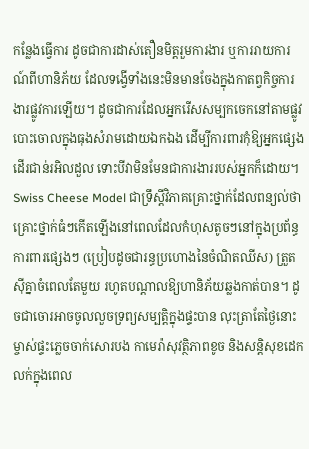កន្លែងធ្វើការ ដូចជាការដាស់តឿនមិត្តរួមការងារ ឬការរាយការណ៍ពីហានិភ័យ ដែលទង្វើទាំងនេះមិនមានចែងក្នុងកាតព្វកិច្ចការងារផ្លូវការឡើយ។ ដូចជាការដែលអ្នករើសសម្បកចេកនៅតាមផ្លូវបោះចោលក្នុងធុងសំរាមដោយឯកឯង ដើម្បីការពារកុំឱ្យអ្នកផ្សេងដើរជាន់រអិលដួល ទោះបីវាមិនមែនជាការងាររបស់អ្នកក៏ដោយ។
Swiss Cheese Model ជាទ្រឹស្តីវិភាគគ្រោះថ្នាក់ដែលពន្យល់ថា គ្រោះថ្នាក់ធំៗកើតឡើងនៅពេលដែលកំហុសតូចៗនៅក្នុងប្រព័ន្ធការពារផ្សេងៗ (ប្រៀបដូចជារន្ធប្រហោងនៃចំណិតឈីស) ត្រួតស៊ីគ្នាចំពេលតែមួយ រហូតបណ្តាលឱ្យហានិភ័យឆ្លងកាត់បាន។ ដូចជាចោរអាចចូលលួចទ្រព្យសម្បត្តិក្នុងផ្ទះបាន លុះត្រាតែថ្ងៃនោះម្ចាស់ផ្ទះភ្លេចចាក់សោរបង កាមេរ៉ាសុវត្ថិភាពខូច និងសន្តិសុខដេកលក់ក្នុងពេល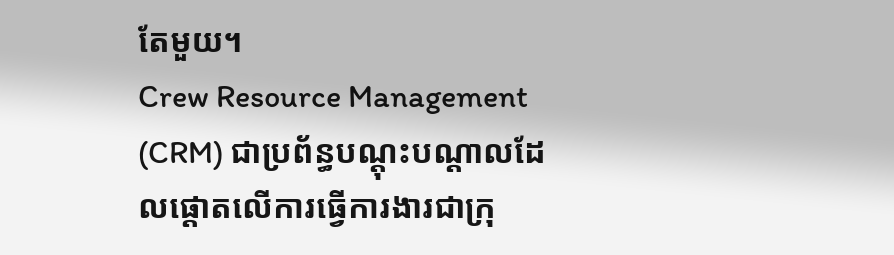តែមួយ។
Crew Resource Management (CRM) ជាប្រព័ន្ធបណ្តុះបណ្តាលដែលផ្តោតលើការធ្វើការងារជាក្រុ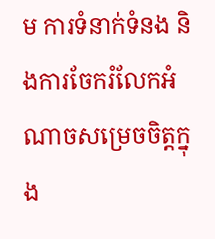ម ការទំនាក់ទំនង និងការចែករំលែកអំណាចសម្រេចចិត្តក្នុង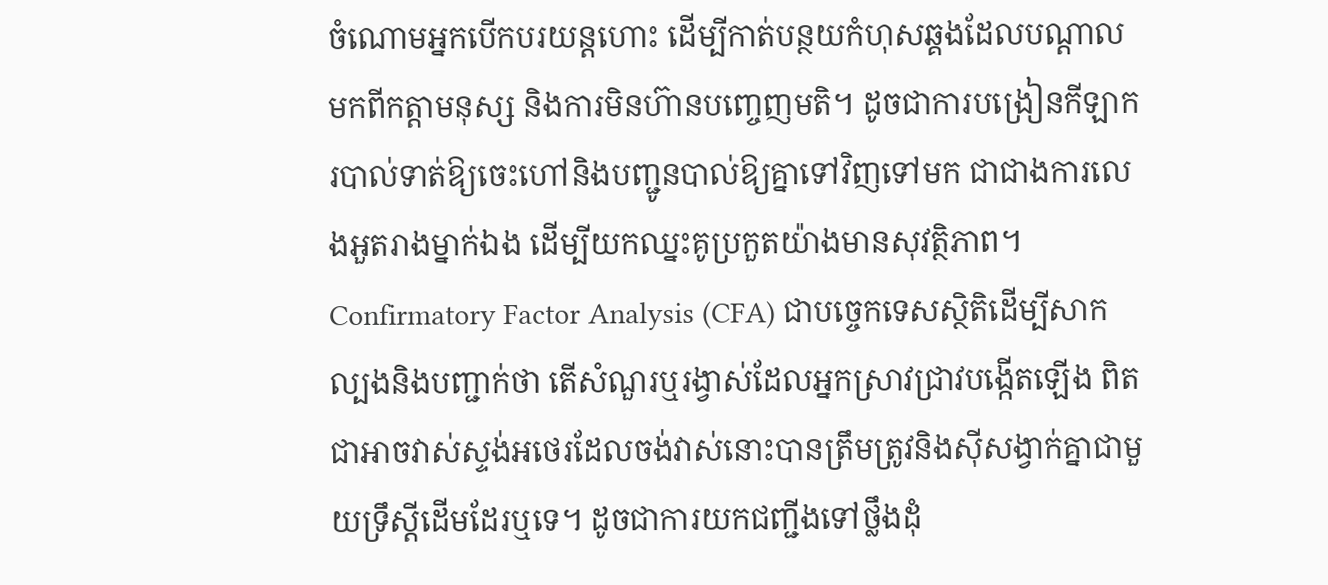ចំណោមអ្នកបើកបរយន្តហោះ ដើម្បីកាត់បន្ថយកំហុសឆ្គងដែលបណ្តាលមកពីកត្តាមនុស្ស និងការមិនហ៊ានបញ្ចេញមតិ។ ដូចជាការបង្រៀនកីឡាករបាល់ទាត់ឱ្យចេះហៅនិងបញ្ជូនបាល់ឱ្យគ្នាទៅវិញទៅមក ជាជាងការលេងអួតរាងម្នាក់ឯង ដើម្បីយកឈ្នះគូប្រកួតយ៉ាងមានសុវត្ថិភាព។
Confirmatory Factor Analysis (CFA) ជាបច្ចេកទេសស្ថិតិដើម្បីសាកល្បងនិងបញ្ជាក់ថា តើសំណួរឬរង្វាស់ដែលអ្នកស្រាវជ្រាវបង្កើតឡើង ពិតជាអាចវាស់ស្ទង់អថេរដែលចង់វាស់នោះបានត្រឹមត្រូវនិងស៊ីសង្វាក់គ្នាជាមួយទ្រឹស្តីដើមដែរឬទេ។ ដូចជាការយកជញ្ជីងទៅថ្លឹងដុំ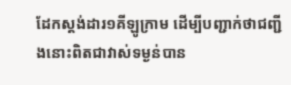ដែកស្តង់ដារ១គីឡូក្រាម ដើម្បីបញ្ជាក់ថាជញ្ជីងនោះពិតជាវាស់ទម្ងន់បាន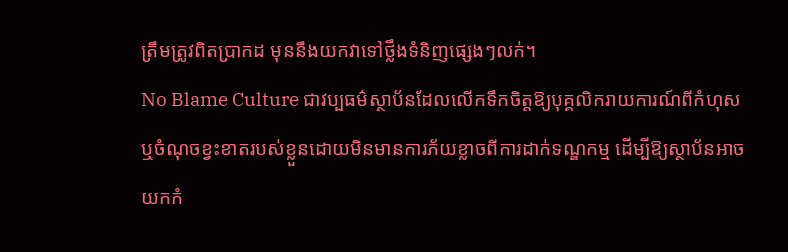ត្រឹមត្រូវពិតប្រាកដ មុននឹងយកវាទៅថ្លឹងទំនិញផ្សេងៗលក់។
No Blame Culture ជាវប្បធម៌ស្ថាប័នដែលលើកទឹកចិត្តឱ្យបុគ្គលិករាយការណ៍ពីកំហុស ឬចំណុចខ្វះខាតរបស់ខ្លួនដោយមិនមានការភ័យខ្លាចពីការដាក់ទណ្ឌកម្ម ដើម្បីឱ្យស្ថាប័នអាចយកកំ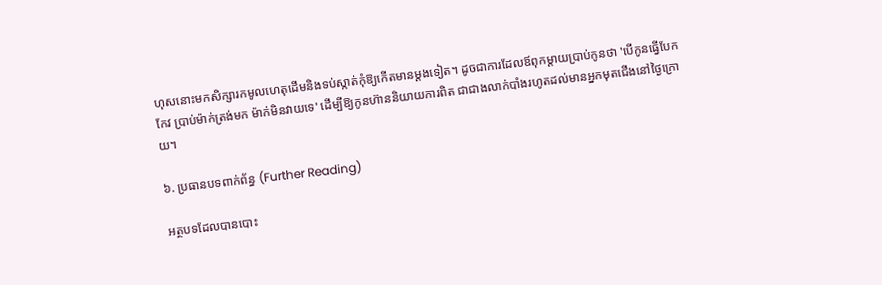ហុសនោះមកសិក្សារកមូលហេតុដើមនិងទប់ស្កាត់កុំឱ្យកើតមានម្តងទៀត។ ដូចជាការដែលឪពុកម្តាយប្រាប់កូនថា 'បើកូនធ្វើបែកកែវ ប្រាប់ម៉ាក់ត្រង់មក ម៉ាក់មិនវាយទេ' ដើម្បីឱ្យកូនហ៊ាននិយាយការពិត ជាជាងលាក់បាំងរហូតដល់មានអ្នកមុតជើងនៅថ្ងៃក្រោយ។

៦. ប្រធានបទពាក់ព័ន្ធ (Further Reading)

អត្ថបទដែលបានបោះ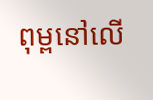ពុម្ពនៅលើ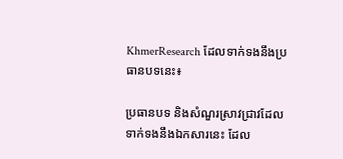KhmerResearch ដែលទាក់ទងនឹងប្រធានបទនេះ៖

ប្រធានបទ និងសំណួរស្រាវជ្រាវដែលទាក់ទងនឹងឯកសារនេះ ដែល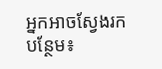អ្នកអាចស្វែងរកបន្ថែម៖